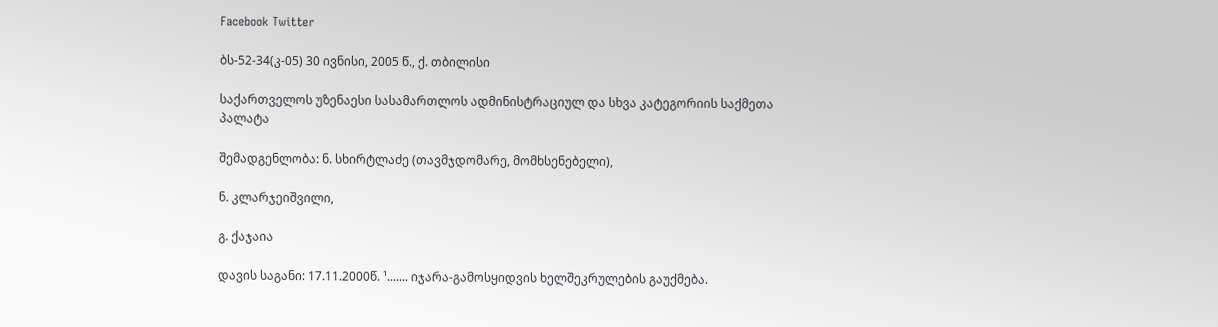Facebook Twitter

ბს-52-34(კ-05) 30 ივნისი, 2005 წ., ქ. თბილისი

საქართველოს უზენაესი სასამართლოს ადმინისტრაციულ და სხვა კატეგორიის საქმეთა პალატა

შემადგენლობა: ნ. სხირტლაძე (თავმჯდომარე, მომხსენებელი),

ნ. კლარჯეიშვილი,

გ. ქაჯაია

დავის საგანი: 17.11.2000წ. ¹....... იჯარა-გამოსყიდვის ხელშეკრულების გაუქმება.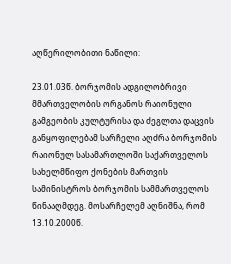აღწერილობითი ნაწილი:

23.01.03წ. ბორჯომის ადგილობრივი მმართველობის ორგანოს რაიონული გამგეობის კულტურისა და ძეგლთა დაცვის განყოფილებამ სარჩელი აღძრა ბორჯომის რაიონულ სასამართლოში საქართველოს სახელმწიფო ქონების მართვის სამინისტროს ბორჯომის სამმართველოს წინააღმდეგ. მოსარჩელემ აღნიშნა, რომ 13.10.2000წ.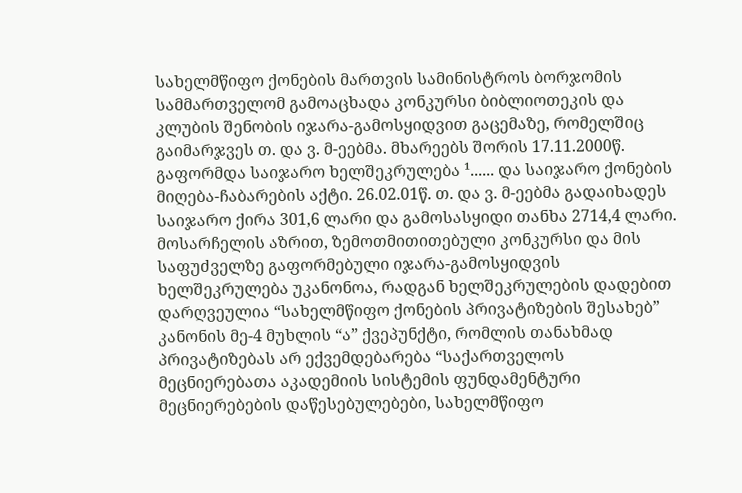სახელმწიფო ქონების მართვის სამინისტროს ბორჯომის სამმართველომ გამოაცხადა კონკურსი ბიბლიოთეკის და კლუბის შენობის იჯარა-გამოსყიდვით გაცემაზე, რომელშიც გაიმარჯვეს თ. და ვ. მ-ეებმა. მხარეებს შორის 17.11.2000წ. გაფორმდა საიჯარო ხელშეკრულება ¹...... და საიჯარო ქონების მიღება-ჩაბარების აქტი. 26.02.01წ. თ. და ვ. მ-ეებმა გადაიხადეს საიჯარო ქირა 301,6 ლარი და გამოსასყიდი თანხა 2714,4 ლარი. მოსარჩელის აზრით, ზემოთმითითებული კონკურსი და მის საფუძველზე გაფორმებული იჯარა-გამოსყიდვის ხელშეკრულება უკანონოა, რადგან ხელშეკრულების დადებით დარღვეულია “სახელმწიფო ქონების პრივატიზების შესახებ” კანონის მე-4 მუხლის “ა” ქვეპუნქტი, რომლის თანახმად პრივატიზებას არ ექვემდებარება “საქართველოს მეცნიერებათა აკადემიის სისტემის ფუნდამენტური მეცნიერებების დაწესებულებები, სახელმწიფო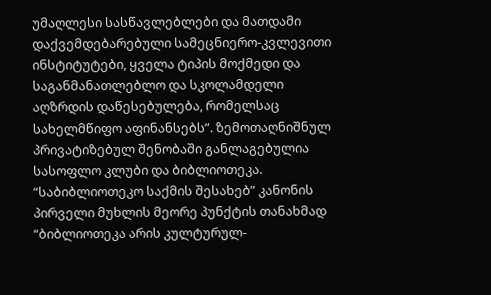უმაღლესი სასწავლებლები და მათდამი დაქვემდებარებული სამეცნიერო-კვლევითი ინსტიტუტები, ყველა ტიპის მოქმედი და საგანმანათლებლო და სკოლამდელი აღზრდის დაწესებულება, რომელსაც სახელმწიფო აფინანსებს”. ზემოთაღნიშნულ პრივატიზებულ შენობაში განლაგებულია სასოფლო კლუბი და ბიბლიოთეკა. “საბიბლიოთეკო საქმის შესახებ” კანონის პირველი მუხლის მეორე პუნქტის თანახმად “ბიბლიოთეკა არის კულტურულ-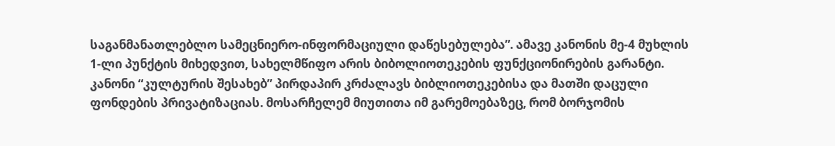საგანმანათლებლო სამეცნიერო-ინფორმაციული დაწესებულება”. ამავე კანონის მე-4 მუხლის 1-ლი პუნქტის მიხედვით, სახელმწიფო არის ბიბოლიოთეკების ფუნქციონირების გარანტი. კანონი “კულტურის შესახებ” პირდაპირ კრძალავს ბიბლიოთეკებისა და მათში დაცული ფონდების პრივატიზაციას. მოსარჩელემ მიუთითა იმ გარემოებაზეც, რომ ბორჯომის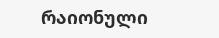რაიონული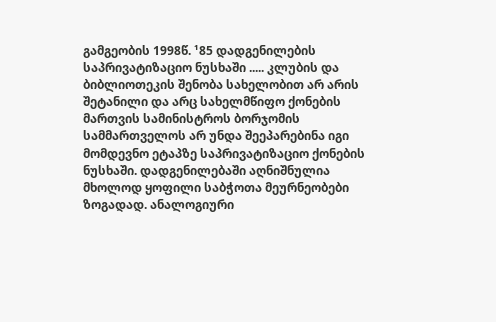გამგეობის 1998წ. ¹85 დადგენილების საპრივატიზაციო ნუსხაში ..... კლუბის და ბიბლიოთეკის შენობა სახელობით არ არის შეტანილი და არც სახელმწიფო ქონების მართვის სამინისტროს ბორჯომის სამმართველოს არ უნდა შეეპარებინა იგი მომდევნო ეტაპზე საპრივატიზაციო ქონების ნუსხაში. დადგენილებაში აღნიშნულია მხოლოდ ყოფილი საბჭოთა მეურნეობები ზოგადად. ანალოგიური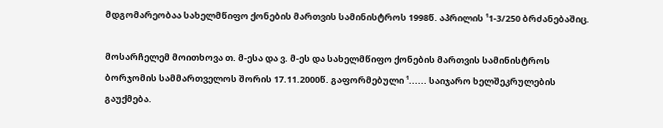მდგომარეობაა სახელმწიფო ქონების მართვის სამინისტროს 1998წ. აპრილის ¹1-3/250 ბრძანებაშიც.

მოსარჩელემ მოითხოვა თ. მ-ესა და ვ. მ-ეს და სახელმწიფო ქონების მართვის სამინისტროს ბორჯომის სამმართველოს შორის 17.11.2000წ. გაფორმებული ¹...... საიჯარო ხელშეკრულების გაუქმება.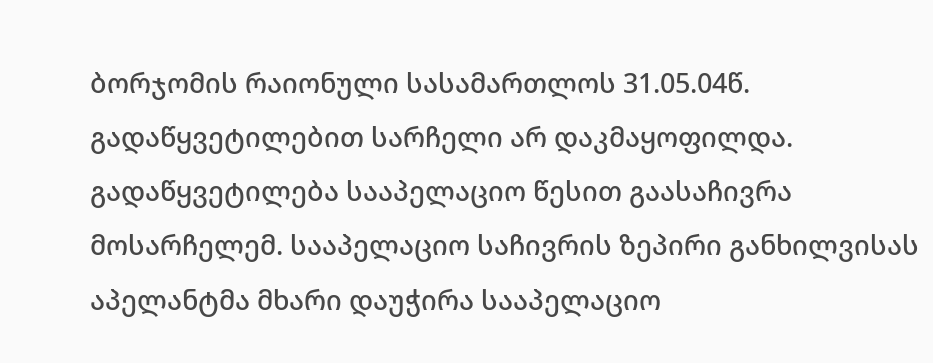ბორჯომის რაიონული სასამართლოს 31.05.04წ. გადაწყვეტილებით სარჩელი არ დაკმაყოფილდა. გადაწყვეტილება სააპელაციო წესით გაასაჩივრა მოსარჩელემ. სააპელაციო საჩივრის ზეპირი განხილვისას აპელანტმა მხარი დაუჭირა სააპელაციო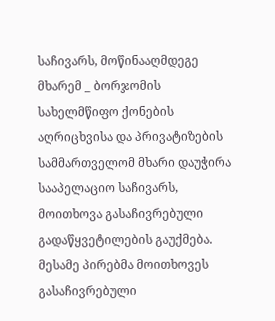საჩივარს, მოწინააღმდეგე მხარემ _ ბორჯომის სახელმწიფო ქონების აღრიცხვისა და პრივატიზების სამმართველომ მხარი დაუჭირა სააპელაციო საჩივარს, მოითხოვა გასაჩივრებული გადაწყვეტილების გაუქმება. მესამე პირებმა მოითხოვეს გასაჩივრებული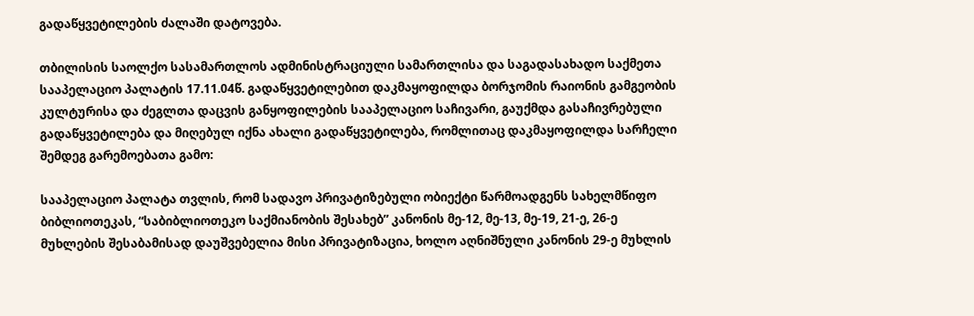გადაწყვეტილების ძალაში დატოვება.

თბილისის საოლქო სასამართლოს ადმინისტრაციული სამართლისა და საგადასახადო საქმეთა სააპელაციო პალატის 17.11.04წ. გადაწყვეტილებით დაკმაყოფილდა ბორჯომის რაიონის გამგეობის კულტურისა და ძეგლთა დაცვის განყოფილების სააპელაციო საჩივარი, გაუქმდა გასაჩივრებული გადაწყვეტილება და მიღებულ იქნა ახალი გადაწყვეტილება, რომლითაც დაკმაყოფილდა სარჩელი შემდეგ გარემოებათა გამო:

სააპელაციო პალატა თვლის, რომ სადავო პრივატიზებული ობიექტი წარმოადგენს სახელმწიფო ბიბლიოთეკას, “საბიბლიოთეკო საქმიანობის შესახებ” კანონის მე-12, მე-13, მე-19, 21-ე, 26-ე მუხლების შესაბამისად დაუშვებელია მისი პრივატიზაცია, ხოლო აღნიშნული კანონის 29-ე მუხლის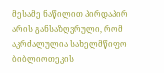მესამე ნაწილით პირდაპირ არის განსაზღვრული, რომ აკრძალულია სახელმწიფო ბიბლიოთეკის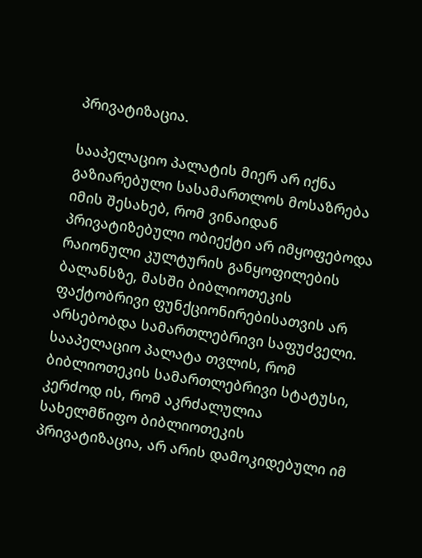პრივატიზაცია.

სააპელაციო პალატის მიერ არ იქნა გაზიარებული სასამართლოს მოსაზრება იმის შესახებ, რომ ვინაიდან პრივატიზებული ობიექტი არ იმყოფებოდა რაიონული კულტურის განყოფილების ბალანსზე, მასში ბიბლიოთეკის ფაქტობრივი ფუნქციონირებისათვის არ არსებობდა სამართლებრივი საფუძველი. სააპელაციო პალატა თვლის, რომ ბიბლიოთეკის სამართლებრივი სტატუსი, კერძოდ ის, რომ აკრძალულია სახელმწიფო ბიბლიოთეკის პრივატიზაცია, არ არის დამოკიდებული იმ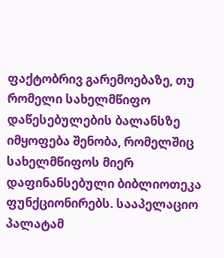ფაქტობრივ გარემოებაზე, თუ რომელი სახელმწიფო დაწესებულების ბალანსზე იმყოფება შენობა, რომელშიც სახელმწიფოს მიერ დაფინანსებული ბიბლიოთეკა ფუნქციონირებს. სააპელაციო პალატამ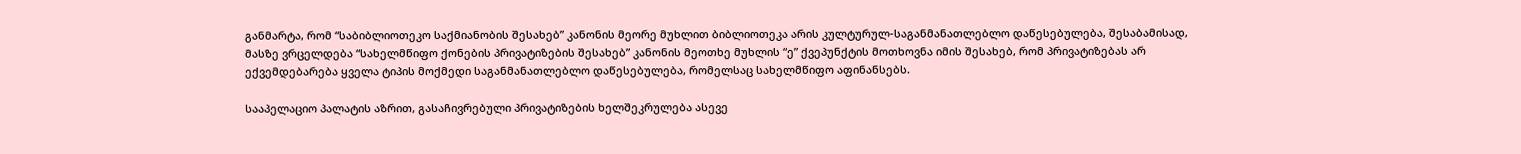განმარტა, რომ “საბიბლიოთეკო საქმიანობის შესახებ” კანონის მეორე მუხლით ბიბლიოთეკა არის კულტურულ-საგანმანათლებლო დაწესებულება, შესაბამისად, მასზე ვრცელდება “სახელმწიფო ქონების პრივატიზების შესახებ” კანონის მეოთხე მუხლის “ე” ქვეპუნქტის მოთხოვნა იმის შესახებ, რომ პრივატიზებას არ ექვემდებარება ყველა ტიპის მოქმედი საგანმანათლებლო დაწესებულება, რომელსაც სახელმწიფო აფინანსებს.

სააპელაციო პალატის აზრით, გასაჩივრებული პრივატიზების ხელშეკრულება ასევე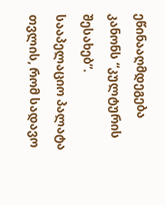ეწინააღმდეგება კანონს “კულტურის შესახებ”. სააპელაციო პალატა თვლის, რომ სადავო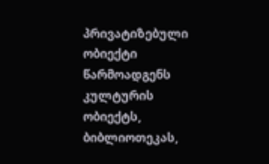პრივატიზებული ობიექტი წარმოადგენს კულტურის ობიექტს, ბიბლიოთეკას,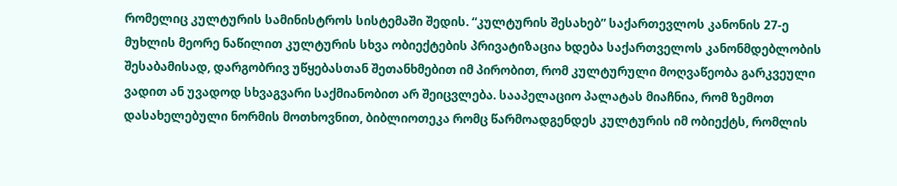რომელიც კულტურის სამინისტროს სისტემაში შედის. “კულტურის შესახებ” საქართევლოს კანონის 27-ე მუხლის მეორე ნაწილით კულტურის სხვა ობიექტების პრივატიზაცია ხდება საქართველოს კანონმდებლობის შესაბამისად, დარგობრივ უწყებასთან შეთანხმებით იმ პირობით, რომ კულტურული მოღვაწეობა გარკვეული ვადით ან უვადოდ სხვაგვარი საქმიანობით არ შეიცვლება. სააპელაციო პალატას მიაჩნია, რომ ზემოთ დასახელებული ნორმის მოთხოვნით, ბიბლიოთეკა რომც წარმოადგენდეს კულტურის იმ ობიექტს, რომლის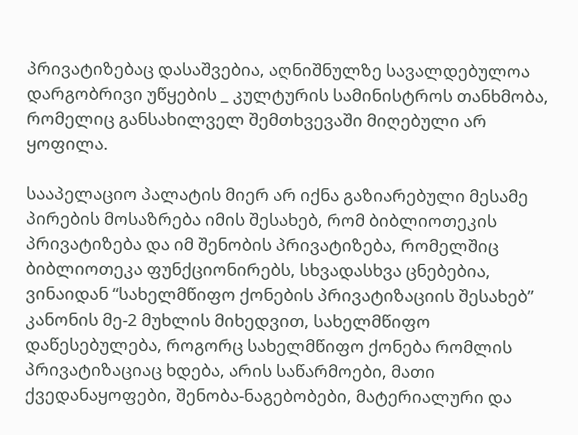პრივატიზებაც დასაშვებია, აღნიშნულზე სავალდებულოა დარგობრივი უწყების _ კულტურის სამინისტროს თანხმობა, რომელიც განსახილველ შემთხვევაში მიღებული არ ყოფილა.

სააპელაციო პალატის მიერ არ იქნა გაზიარებული მესამე პირების მოსაზრება იმის შესახებ, რომ ბიბლიოთეკის პრივატიზება და იმ შენობის პრივატიზება, რომელშიც ბიბლიოთეკა ფუნქციონირებს, სხვადასხვა ცნებებია, ვინაიდან “სახელმწიფო ქონების პრივატიზაციის შესახებ” კანონის მე-2 მუხლის მიხედვით, სახელმწიფო დაწესებულება, როგორც სახელმწიფო ქონება რომლის პრივატიზაციაც ხდება, არის საწარმოები, მათი ქვედანაყოფები, შენობა-ნაგებობები, მატერიალური და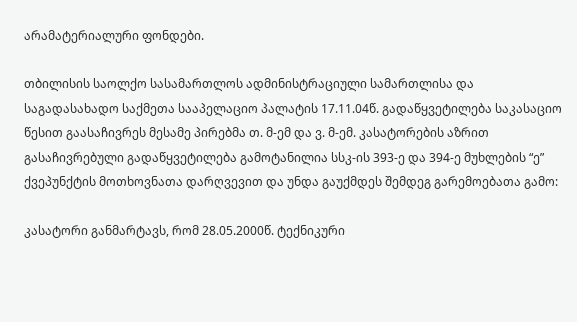არამატერიალური ფონდები.

თბილისის საოლქო სასამართლოს ადმინისტრაციული სამართლისა და საგადასახადო საქმეთა სააპელაციო პალატის 17.11.04წ. გადაწყვეტილება საკასაციო წესით გაასაჩივრეს მესამე პირებმა თ. მ-ემ და ვ. მ-ემ. კასატორების აზრით გასაჩივრებული გადაწყვეტილება გამოტანილია სსკ-ის 393-ე და 394-ე მუხლების “ე” ქვეპუნქტის მოთხოვნათა დარღვევით და უნდა გაუქმდეს შემდეგ გარემოებათა გამო:

კასატორი განმარტავს, რომ 28.05.2000წ. ტექნიკური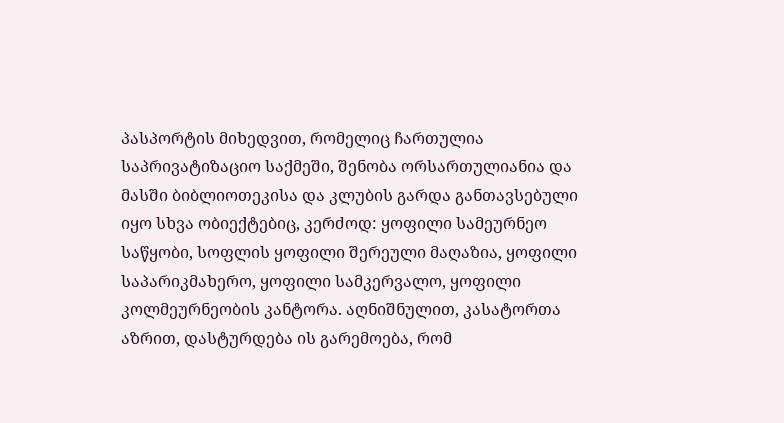პასპორტის მიხედვით, რომელიც ჩართულია საპრივატიზაციო საქმეში, შენობა ორსართულიანია და მასში ბიბლიოთეკისა და კლუბის გარდა განთავსებული იყო სხვა ობიექტებიც, კერძოდ: ყოფილი სამეურნეო საწყობი, სოფლის ყოფილი შერეული მაღაზია, ყოფილი საპარიკმახერო, ყოფილი სამკერვალო, ყოფილი კოლმეურნეობის კანტორა. აღნიშნულით, კასატორთა აზრით, დასტურდება ის გარემოება, რომ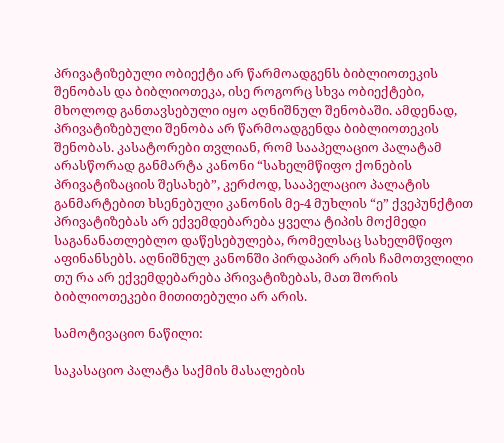პრივატიზებული ობიექტი არ წარმოადგენს ბიბლიოთეკის შენობას და ბიბლიოთეკა, ისე როგორც სხვა ობიექტები, მხოლოდ განთავსებული იყო აღნიშნულ შენობაში. ამდენად, პრივატიზებული შენობა არ წარმოადგენდა ბიბლიოთეკის შენობას. კასატორები თვლიან, რომ სააპელაციო პალატამ არასწორად განმარტა კანონი “სახელმწიფო ქონების პრივატიზაციის შესახებ”, კერძოდ, სააპელაციო პალატის განმარტებით ხსენებული კანონის მე-4 მუხლის “ე” ქვეპუნქტით პრივატიზებას არ ექვემდებარება ყველა ტიპის მოქმედი საგანანათლებლო დაწესებულება, რომელსაც სახელმწიფო აფინანსებს. აღნიშნულ კანონში პირდაპირ არის ჩამოთვლილი თუ რა არ ექვემდებარება პრივატიზებას, მათ შორის ბიბლიოთეკები მითითებული არ არის.

სამოტივაციო ნაწილი:

საკასაციო პალატა საქმის მასალების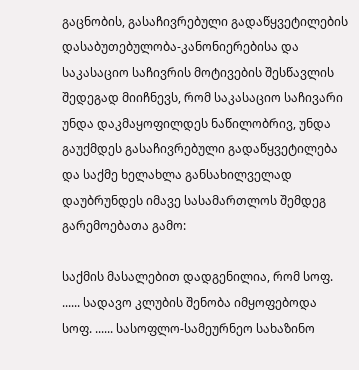გაცნობის, გასაჩივრებული გადაწყვეტილების დასაბუთებულობა-კანონიერებისა და საკასაციო საჩივრის მოტივების შესწავლის შედეგად მიიჩნევს, რომ საკასაციო საჩივარი უნდა დაკმაყოფილდეს ნაწილობრივ, უნდა გაუქმდეს გასაჩივრებული გადაწყვეტილება და საქმე ხელახლა განსახილველად დაუბრუნდეს იმავე სასამართლოს შემდეგ გარემოებათა გამო:

საქმის მასალებით დადგენილია, რომ სოფ. ...... სადავო კლუბის შენობა იმყოფებოდა სოფ. ...... სასოფლო-სამეურნეო სახაზინო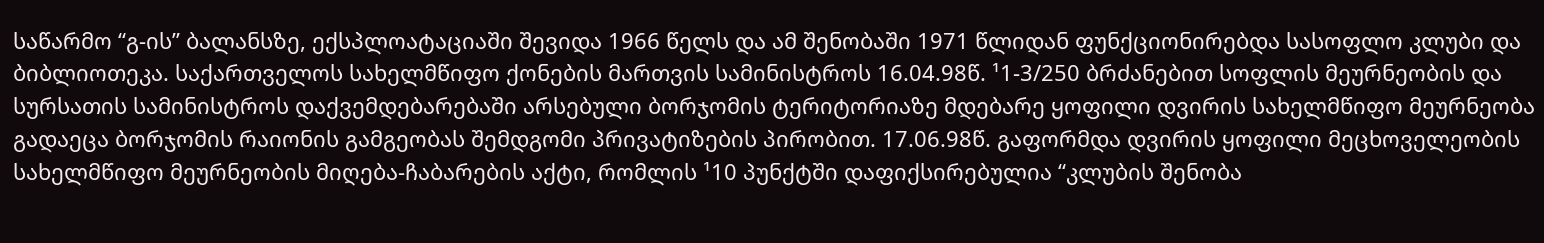საწარმო “გ-ის” ბალანსზე, ექსპლოატაციაში შევიდა 1966 წელს და ამ შენობაში 1971 წლიდან ფუნქციონირებდა სასოფლო კლუბი და ბიბლიოთეკა. საქართველოს სახელმწიფო ქონების მართვის სამინისტროს 16.04.98წ. ¹1-3/250 ბრძანებით სოფლის მეურნეობის და სურსათის სამინისტროს დაქვემდებარებაში არსებული ბორჯომის ტერიტორიაზე მდებარე ყოფილი დვირის სახელმწიფო მეურნეობა გადაეცა ბორჯომის რაიონის გამგეობას შემდგომი პრივატიზების პირობით. 17.06.98წ. გაფორმდა დვირის ყოფილი მეცხოველეობის სახელმწიფო მეურნეობის მიღება-ჩაბარების აქტი, რომლის ¹10 პუნქტში დაფიქსირებულია “კლუბის შენობა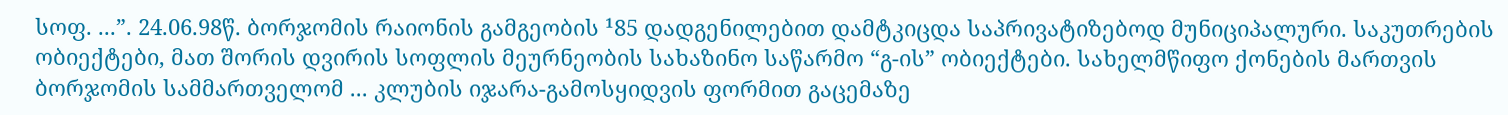სოფ. ...”. 24.06.98წ. ბორჯომის რაიონის გამგეობის ¹85 დადგენილებით დამტკიცდა საპრივატიზებოდ მუნიციპალური. საკუთრების ობიექტები, მათ შორის დვირის სოფლის მეურნეობის სახაზინო საწარმო “გ-ის” ობიექტები. სახელმწიფო ქონების მართვის ბორჯომის სამმართველომ ... კლუბის იჯარა-გამოსყიდვის ფორმით გაცემაზე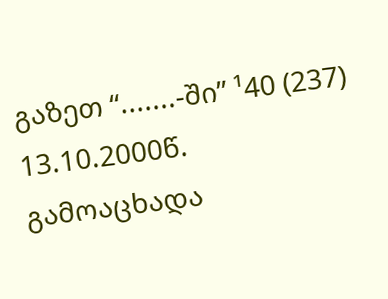გაზეთ “.......-ში” ¹40 (237) 13.10.2000წ. გამოაცხადა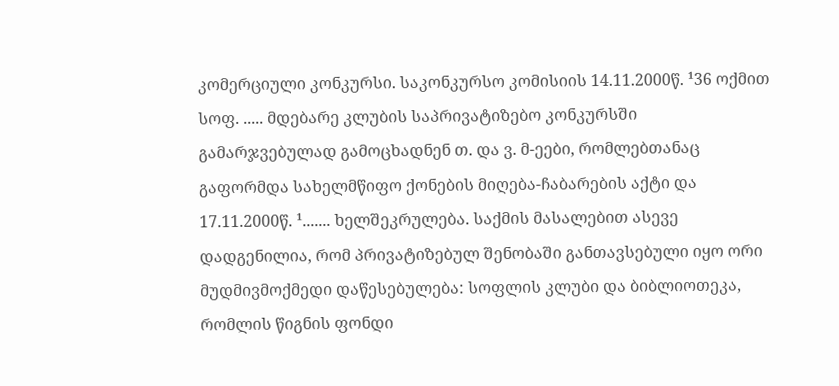კომერციული კონკურსი. საკონკურსო კომისიის 14.11.2000წ. ¹36 ოქმით სოფ. ..... მდებარე კლუბის საპრივატიზებო კონკურსში გამარჯვებულად გამოცხადნენ თ. და ვ. მ-ეები, რომლებთანაც გაფორმდა სახელმწიფო ქონების მიღება-ჩაბარების აქტი და 17.11.2000წ. ¹....... ხელშეკრულება. საქმის მასალებით ასევე დადგენილია, რომ პრივატიზებულ შენობაში განთავსებული იყო ორი მუდმივმოქმედი დაწესებულება: სოფლის კლუბი და ბიბლიოთეკა, რომლის წიგნის ფონდი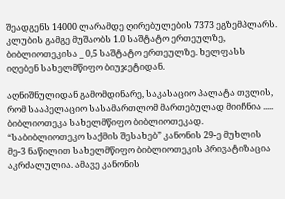შეადგენს 14000 ლარამდე ღირებულების 7373 ეგზემპლარს. კლუბის გამგე მუშაობს 1.0 საშტატო ერთეულზე, ბიბლიოთეკისა _ 0,5 საშტატო ერთეულზე. ხელფასს იღებენ სახელმწიფო ბიუჯეტიდან.

აღნიშნულიდან გამომდინარე, საკასაციო პალატა თვლის, რომ სააპელაციო სასამართლომ მართებულად მიიჩნია ..... ბიბლიოთეკა სახელმწიფო ბიბლიოთეკად. “საბიბლიოთეკო საქმის შესახებ” კანონის 29-ე მუხლის მე-3 ნაწილით სახელმწიფო ბიბლიოთეკის პრივატიზაცია აკრძალულია. ამავე კანონის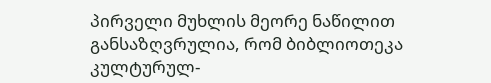პირველი მუხლის მეორე ნაწილით განსაზღვრულია, რომ ბიბლიოთეკა კულტურულ-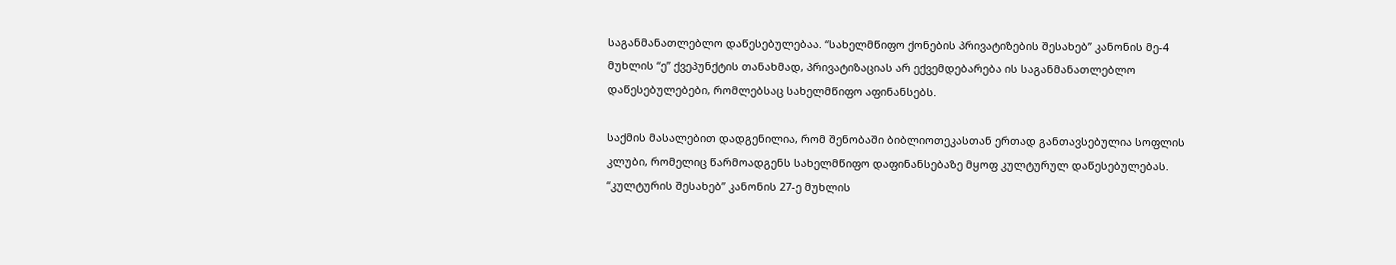საგანმანათლებლო დაწესებულებაა. “სახელმწიფო ქონების პრივატიზების შესახებ” კანონის მე-4 მუხლის “ე” ქვეპუნქტის თანახმად, პრივატიზაციას არ ექვემდებარება ის საგანმანათლებლო დაწესებულებები, რომლებსაც სახელმწიფო აფინანსებს.

საქმის მასალებით დადგენილია, რომ შენობაში ბიბლიოთეკასთან ერთად განთავსებულია სოფლის კლუბი, რომელიც წარმოადგენს სახელმწიფო დაფინანსებაზე მყოფ კულტურულ დაწესებულებას. “კულტურის შესახებ” კანონის 27-ე მუხლის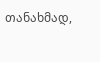თანახმად,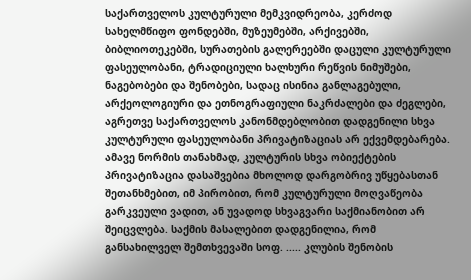საქართველოს კულტურული მემკვიდრეობა, კერძოდ სახელმწიფო ფონდებში, მუზეუმებში, არქივებში, ბიბლიოთეკებში, სურათების გალერეებში დაცული კულტურული ფასეულობანი, ტრადიციული ხალხური რეწვის ნიმუშები, ნაგებობები და შენობები, სადაც ისინია განლაგებული, არქეოლოგიური და ეთნოგრაფიული ნაკრძალები და ძეგლები, აგრეთვე საქართველოს კანონმდებლობით დადგენილი სხვა კულტურული ფასეულობანი პრივატიზაციას არ ექვემდებარება. ამავე ნორმის თანახმად, კულტურის სხვა ობიექტების პრივატიზაცია დასაშვებია მხოლოდ დარგობრივ უწყებასთან შეთანხმებით, იმ პირობით, რომ კულტურული მოღვაწეობა გარკვეული ვადით, ან უვადოდ სხვაგვარი საქმიანობით არ შეიცვლება. საქმის მასალებით დადგენილია, რომ განსახილველ შემთხვევაში სოფ. ..... კლუბის შენობის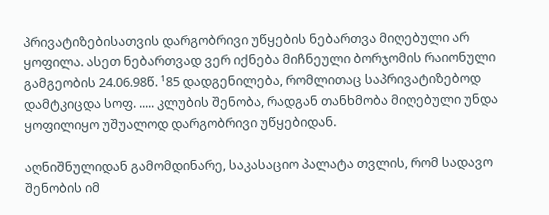პრივატიზებისათვის დარგობრივი უწყების ნებართვა მიღებული არ ყოფილა. ასეთ ნებართვად ვერ იქნება მიჩნეული ბორჯომის რაიონული გამგეობის 24.06.98წ. ¹85 დადგენილება, რომლითაც საპრივატიზებოდ დამტკიცდა სოფ. ..... კლუბის შენობა, რადგან თანხმობა მიღებული უნდა ყოფილიყო უშუალოდ დარგობრივი უწყებიდან.

აღნიშნულიდან გამომდინარე, საკასაციო პალატა თვლის, რომ სადავო შენობის იმ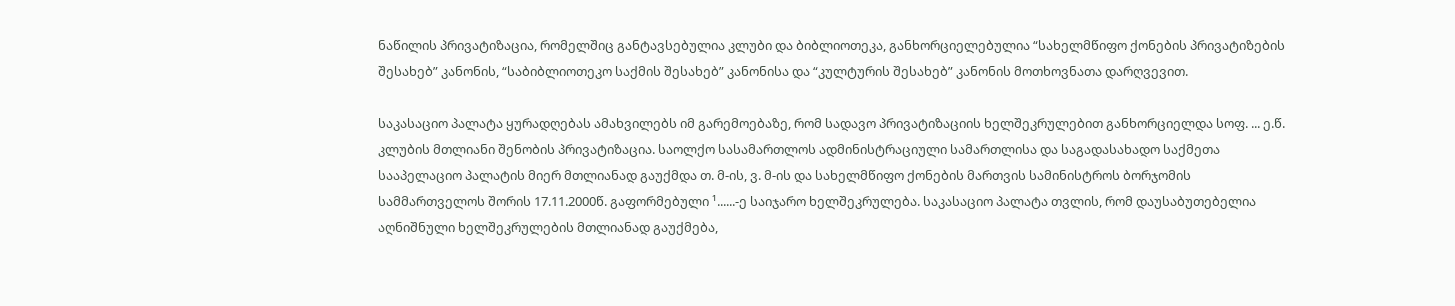ნაწილის პრივატიზაცია, რომელშიც განტავსებულია კლუბი და ბიბლიოთეკა, განხორციელებულია “სახელმწიფო ქონების პრივატიზების შესახებ” კანონის, “საბიბლიოთეკო საქმის შესახებ” კანონისა და “კულტურის შესახებ” კანონის მოთხოვნათა დარღვევით.

საკასაციო პალატა ყურადღებას ამახვილებს იმ გარემოებაზე, რომ სადავო პრივატიზაციის ხელშეკრულებით განხორციელდა სოფ. ... ე.წ. კლუბის მთლიანი შენობის პრივატიზაცია. საოლქო სასამართლოს ადმინისტრაციული სამართლისა და საგადასახადო საქმეთა სააპელაციო პალატის მიერ მთლიანად გაუქმდა თ. მ-ის, ვ. მ-ის და სახელმწიფო ქონების მართვის სამინისტროს ბორჯომის სამმართველოს შორის 17.11.2000წ. გაფორმებული ¹......-ე საიჯარო ხელშეკრულება. საკასაციო პალატა თვლის, რომ დაუსაბუთებელია აღნიშნული ხელშეკრულების მთლიანად გაუქმება,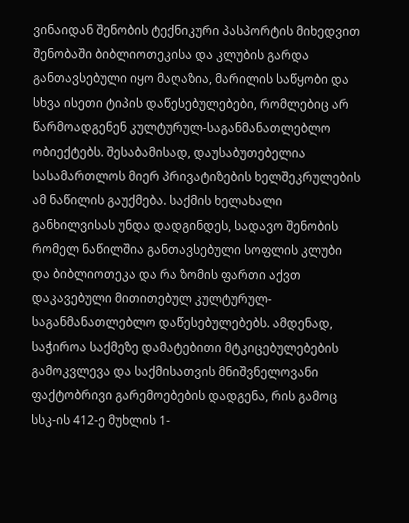ვინაიდან შენობის ტექნიკური პასპორტის მიხედვით შენობაში ბიბლიოთეკისა და კლუბის გარდა განთავსებული იყო მაღაზია, მარილის საწყობი და სხვა ისეთი ტიპის დაწესებულებები, რომლებიც არ წარმოადგენენ კულტურულ-საგანმანათლებლო ობიექტებს. შესაბამისად, დაუსაბუთებელია სასამართლოს მიერ პრივატიზების ხელშეკრულების ამ ნაწილის გაუქმება. საქმის ხელახალი განხილვისას უნდა დადგინდეს, სადავო შენობის რომელ ნაწილშია განთავსებული სოფლის კლუბი და ბიბლიოთეკა და რა ზომის ფართი აქვთ დაკავებული მითითებულ კულტურულ-საგანმანათლებლო დაწესებულებებს. ამდენად, საჭიროა საქმეზე დამატებითი მტკიცებულებების გამოკვლევა და საქმისათვის მნიშვნელოვანი ფაქტობრივი გარემოებების დადგენა, რის გამოც სსკ-ის 412-ე მუხლის 1-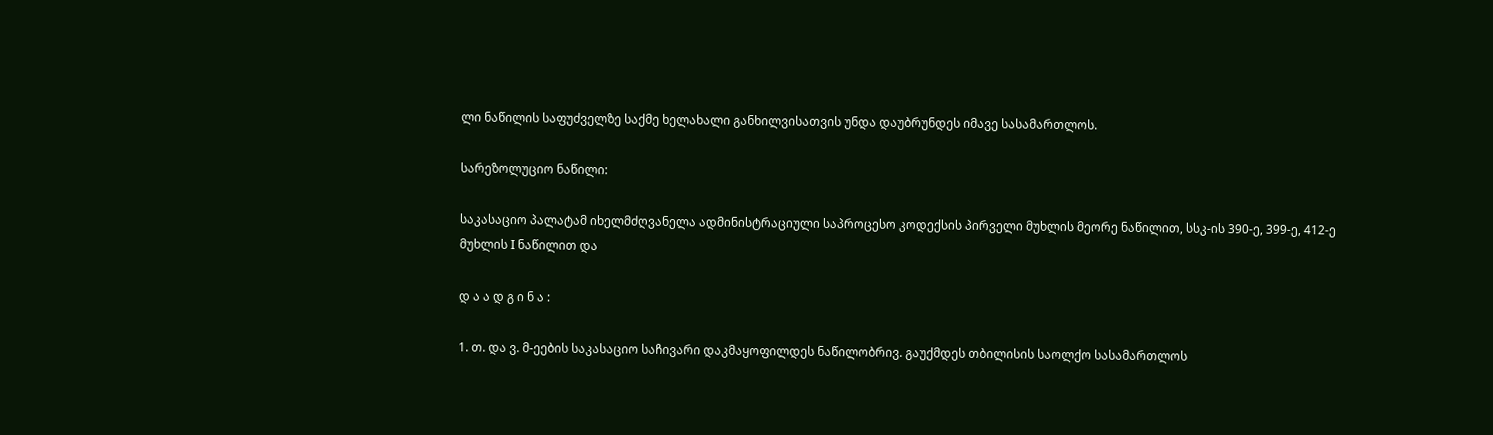ლი ნაწილის საფუძველზე საქმე ხელახალი განხილვისათვის უნდა დაუბრუნდეს იმავე სასამართლოს.

სარეზოლუციო ნაწილი:

საკასაციო პალატამ იხელმძღვანელა ადმინისტრაციული საპროცესო კოდექსის პირველი მუხლის მეორე ნაწილით, სსკ-ის 390-ე, 399-ე, 412-ე მუხლის I ნაწილით და

დ ა ა დ გ ი ნ ა :

1. თ. და ვ. მ-ეების საკასაციო საჩივარი დაკმაყოფილდეს ნაწილობრივ. გაუქმდეს თბილისის საოლქო სასამართლოს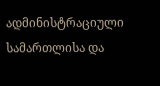ადმინისტრაციული სამართლისა და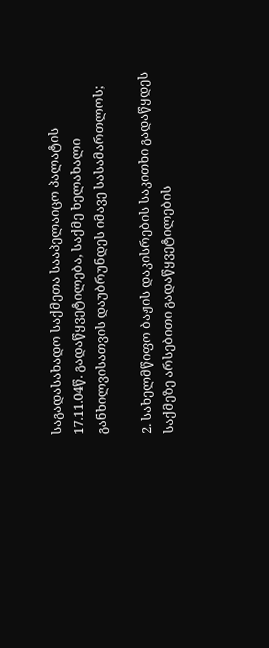საგადასახადო საქმეთა სააპელაიცო პალატის 17.11.04წ. გადაწყვეტილება, საქმე ხელახალი განხილვისათვის დაუბრუნდეს იმავე სასამართლოს;

2. სახელმწიფო ბაჟის დაკისრების საკითხი გადაწყდეს საქმეზე არსებითი გადაწყვეტილების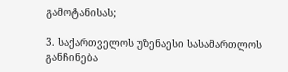გამოტანისას;

3. საქართველოს უზენაესი სასამართლოს განჩინება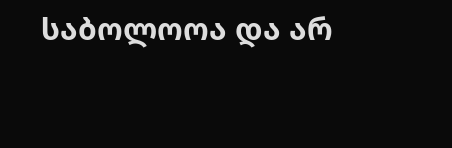საბოლოოა და არ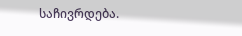საჩივრდება.